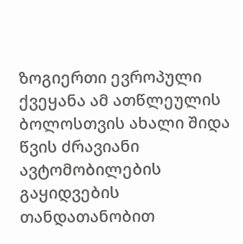ზოგიერთი ევროპული ქვეყანა ამ ათწლეულის ბოლოსთვის ახალი შიდა წვის ძრავიანი ავტომობილების გაყიდვების თანდათანობით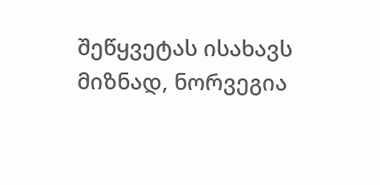შეწყვეტას ისახავს მიზნად, ნორვეგია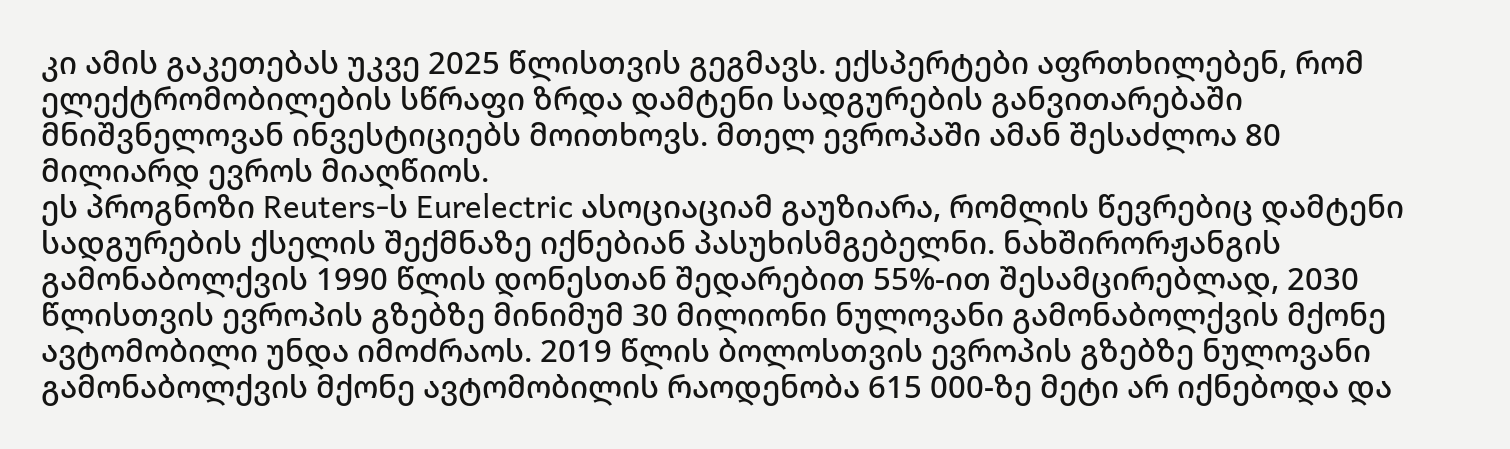კი ამის გაკეთებას უკვე 2025 წლისთვის გეგმავს. ექსპერტები აფრთხილებენ, რომ ელექტრომობილების სწრაფი ზრდა დამტენი სადგურების განვითარებაში მნიშვნელოვან ინვესტიციებს მოითხოვს. მთელ ევროპაში ამან შესაძლოა 80 მილიარდ ევროს მიაღწიოს.
ეს პროგნოზი Reuters-ს Eurelectric ასოციაციამ გაუზიარა, რომლის წევრებიც დამტენი სადგურების ქსელის შექმნაზე იქნებიან პასუხისმგებელნი. ნახშირორჟანგის გამონაბოლქვის 1990 წლის დონესთან შედარებით 55%-ით შესამცირებლად, 2030 წლისთვის ევროპის გზებზე მინიმუმ 30 მილიონი ნულოვანი გამონაბოლქვის მქონე ავტომობილი უნდა იმოძრაოს. 2019 წლის ბოლოსთვის ევროპის გზებზე ნულოვანი გამონაბოლქვის მქონე ავტომობილის რაოდენობა 615 000-ზე მეტი არ იქნებოდა და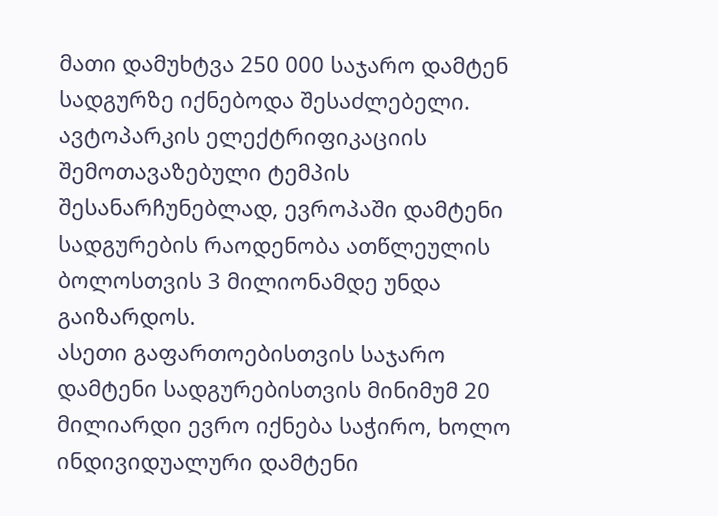მათი დამუხტვა 250 000 საჯარო დამტენ სადგურზე იქნებოდა შესაძლებელი. ავტოპარკის ელექტრიფიკაციის შემოთავაზებული ტემპის შესანარჩუნებლად, ევროპაში დამტენი სადგურების რაოდენობა ათწლეულის ბოლოსთვის 3 მილიონამდე უნდა გაიზარდოს.
ასეთი გაფართოებისთვის საჯარო დამტენი სადგურებისთვის მინიმუმ 20 მილიარდი ევრო იქნება საჭირო, ხოლო ინდივიდუალური დამტენი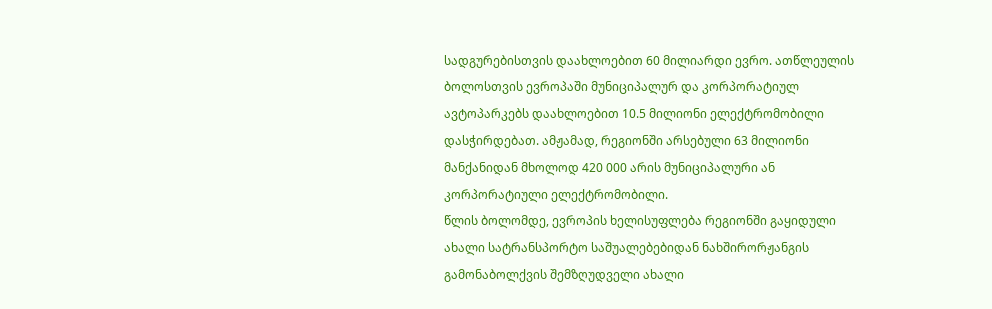სადგურებისთვის დაახლოებით 60 მილიარდი ევრო. ათწლეულის ბოლოსთვის ევროპაში მუნიციპალურ და კორპორატიულ ავტოპარკებს დაახლოებით 10.5 მილიონი ელექტრომობილი დასჭირდებათ. ამჟამად, რეგიონში არსებული 63 მილიონი მანქანიდან მხოლოდ 420 000 არის მუნიციპალური ან კორპორატიული ელექტრომობილი.
წლის ბოლომდე, ევროპის ხელისუფლება რეგიონში გაყიდული ახალი სატრანსპორტო საშუალებებიდან ნახშირორჟანგის გამონაბოლქვის შემზღუდველი ახალი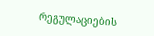რეგულაციების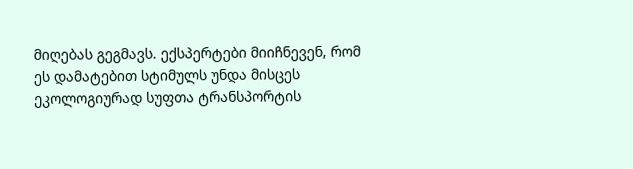მიღებას გეგმავს. ექსპერტები მიიჩნევენ, რომ ეს დამატებით სტიმულს უნდა მისცეს ეკოლოგიურად სუფთა ტრანსპორტის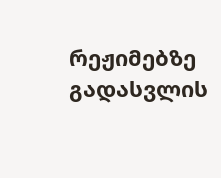რეჟიმებზე გადასვლის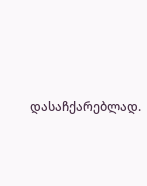დასაჩქარებლად.